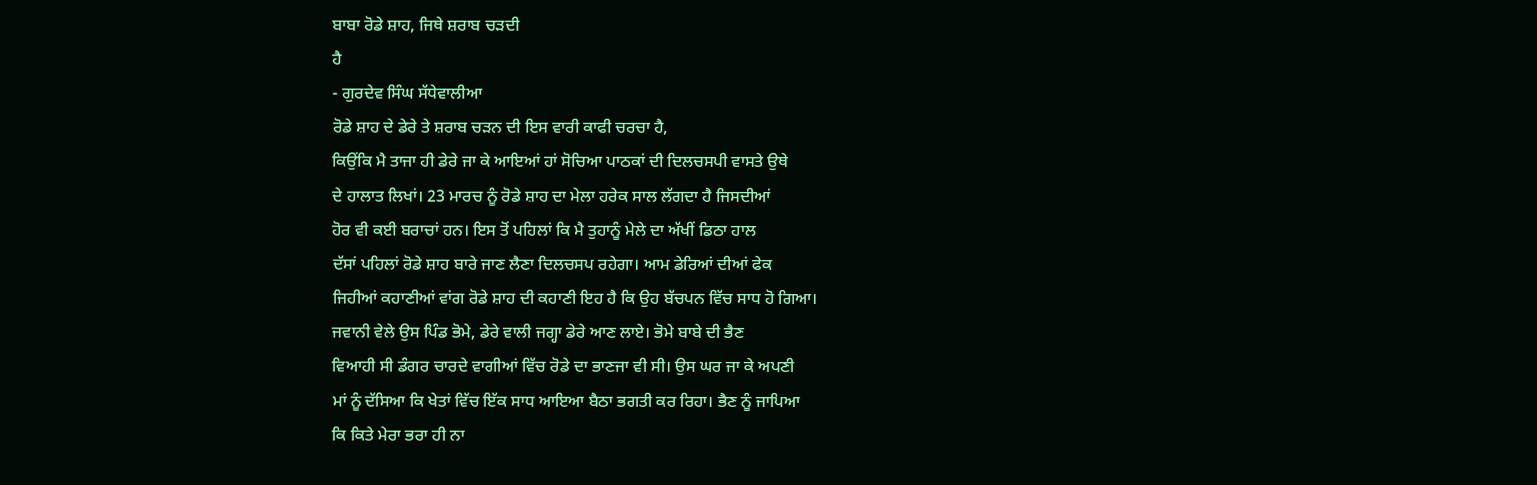ਬਾਬਾ ਰੋਡੇ ਸ਼ਾਹ, ਜਿਥੇ ਸ਼ਰਾਬ ਚੜਦੀ
ਹੈ
- ਗੁਰਦੇਵ ਸਿੰਘ ਸੱਧੇਵਾਲੀਆ
ਰੋਡੇ ਸ਼ਾਹ ਦੇ ਡੇਰੇ ਤੇ ਸ਼ਰਾਬ ਚੜਨ ਦੀ ਇਸ ਵਾਰੀ ਕਾਫੀ ਚਰਚਾ ਹੈ,
ਕਿਉਂਕਿ ਮੈ ਤਾਜਾ ਹੀ ਡੇਰੇ ਜਾ ਕੇ ਆਇਆਂ ਹਾਂ ਸੋਚਿਆ ਪਾਠਕਾਂ ਦੀ ਦਿਲਚਸਪੀ ਵਾਸਤੇ ਉਥੇ
ਦੇ ਹਾਲਾਤ ਲਿਖਾਂ। 23 ਮਾਰਚ ਨੂੰ ਰੋਡੇ ਸ਼ਾਹ ਦਾ ਮੇਲਾ ਹਰੇਕ ਸਾਲ ਲੱਗਦਾ ਹੈ ਜਿਸਦੀਆਂ
ਹੋਰ ਵੀ ਕਈ ਬਰਾਚਾਂ ਹਨ। ਇਸ ਤੋਂ ਪਹਿਲਾਂ ਕਿ ਮੈ ਤੁਹਾਨੂੰ ਮੇਲੇ ਦਾ ਅੱਖੀਂ ਡਿਠਾ ਹਾਲ
ਦੱਸਾਂ ਪਹਿਲਾਂ ਰੋਡੇ ਸ਼ਾਹ ਬਾਰੇ ਜਾਣ ਲੈਣਾ ਦਿਲਚਸਪ ਰਹੇਗਾ। ਆਮ ਡੇਰਿਆਂ ਦੀਆਂ ਫੇਕ
ਜਿਹੀਆਂ ਕਹਾਣੀਆਂ ਵਾਂਗ ਰੋਡੇ ਸ਼ਾਹ ਦੀ ਕਹਾਣੀ ਇਹ ਹੈ ਕਿ ਉਹ ਬੱਚਪਨ ਵਿੱਚ ਸਾਧ ਹੋ ਗਿਆ।
ਜਵਾਨੀ ਵੇਲੇ ਉਸ ਪਿੰਡ ਭੋਮੇ, ਡੇਰੇ ਵਾਲੀ ਜਗ੍ਹਾ ਡੇਰੇ ਆਣ ਲਾਏ। ਭੋਮੇ ਬਾਬੇ ਦੀ ਭੈਣ
ਵਿਆਹੀ ਸੀ ਡੰਗਰ ਚਾਰਦੇ ਵਾਗੀਆਂ ਵਿੱਚ ਰੋਡੇ ਦਾ ਭਾਣਜਾ ਵੀ ਸੀ। ਉਸ ਘਰ ਜਾ ਕੇ ਅਪਣੀ
ਮਾਂ ਨੂੰ ਦੱਸਿਆ ਕਿ ਖੇਤਾਂ ਵਿੱਚ ਇੱਕ ਸਾਧ ਆਇਆ ਬੈਠਾ ਭਗਤੀ ਕਰ ਰਿਹਾ। ਭੈਣ ਨੂੰ ਜਾਪਿਆ
ਕਿ ਕਿਤੇ ਮੇਰਾ ਭਰਾ ਹੀ ਨਾ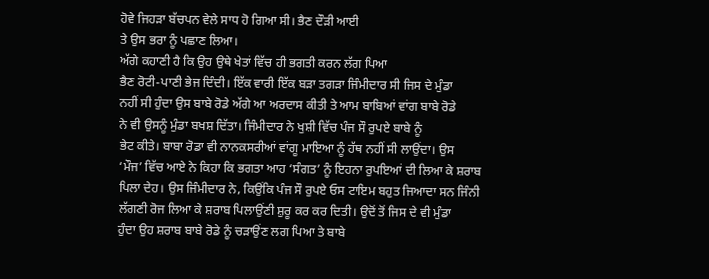ਹੋਵੇ ਜਿਹੜਾ ਬੱਚਪਨ ਵੇਲੇ ਸਾਧ ਹੋ ਗਿਆ ਸੀ। ਭੈਣ ਦੌੜੀ ਆਈ
ਤੇ ਉਸ ਭਰਾ ਨੂੰ ਪਛਾਣ ਲਿਆ।
ਅੱਗੇ ਕਹਾਣੀ ਹੈ ਕਿ ਉਹ ਉਥੇ ਖੇਤਾਂ ਵਿੱਚ ਹੀ ਭਗਤੀ ਕਰਨ ਲੱਗ ਪਿਆ
ਭੈਣ ਰੋਟੀ-ਪਾਣੀ ਭੇਜ ਦਿੰਦੀ। ਇੱਕ ਵਾਰੀ ਇੱਕ ਬੜਾ ਤਗੜਾ ਜਿੰਮੀਦਾਰ ਸੀ ਜਿਸ ਦੇ ਮੁੰਡਾ
ਨਹੀਂ ਸੀ ਹੁੰਦਾ ਉਸ ਬਾਬੇ ਰੋਡੇ ਅੱਗੇ ਆ ਅਰਦਾਸ ਕੀਤੀ ਤੇ ਆਮ ਬਾਬਿਆਂ ਵਾਂਗ ਬਾਬੇ ਰੋਡੇ
ਨੇ ਵੀ ਉਸਨੂੰ ਮੁੰਡਾ ਬਖਸ਼ ਦਿੱਤਾ। ਜਿੰਮੀਦਾਰ ਨੇ ਖੁਸ਼ੀ ਵਿੱਚ ਪੰਜ ਸੌ ਰੁਪਏ ਬਾਬੇ ਨੂੰ
ਭੇਟ ਕੀਤੇ। ਬਾਬਾ ਰੋਡਾ ਵੀ ਨਾਨਕਸਰੀਆਂ ਵਾਂਗੂ ਮਾਇਆ ਨੂੰ ਹੱਥ ਨਹੀਂ ਸੀ ਲਾਉਂਦਾ। ਉਸ
‘ਮੌਜ’ ਵਿੱਚ ਆਏ ਨੇ ਕਿਹਾ ਕਿ ਭਗਤਾ ਆਹ ‘ਸੰਗਤ’ ਨੂੰ ਇਹਨਾ ਰੁਪਇਆਂ ਦੀ ਲਿਆ ਕੇ ਸ਼ਰਾਬ
ਪਿਲਾ ਦੇਹ। ਉਸ ਜਿੰਮੀਦਾਰ ਨੇ, ਕਿਉਂਕਿ ਪੰਜ ਸੌ ਰੁਪਏ ਓਸ ਟਾਇਮ ਬਹੁਤ ਜਿਆਦਾ ਸਨ ਜਿੰਨੀ
ਲੱਗਣੀ ਰੋਜ ਲਿਆ ਕੇ ਸ਼ਰਾਬ ਪਿਲਾਉਂਣੀ ਸ਼ੁਰੂ ਕਰ ਕਰ ਦਿਤੀ। ਉਦੋਂ ਤੋਂ ਜਿਸ ਦੇ ਵੀ ਮੁੰਡਾ
ਹੁੰਦਾ ਉਹ ਸ਼ਰਾਬ ਬਾਬੇ ਰੋਡੇ ਨੂੰ ਚੜਾਉਂਣ ਲਗ ਪਿਆ ਤੇ ਬਾਬੇ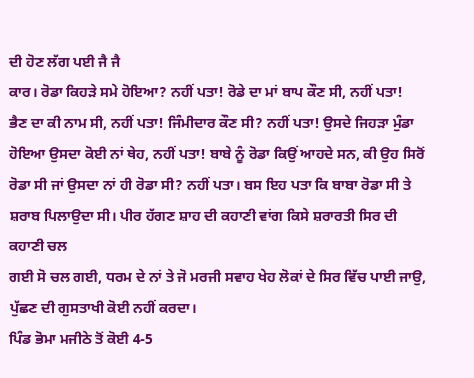ਦੀ ਹੋਣ ਲੱਗ ਪਈ ਜੈ ਜੈ
ਕਾਰ। ਰੋਡਾ ਕਿਹੜੇ ਸਮੇ ਹੋਇਆ? ਨਹੀਂ ਪਤਾ! ਰੋਡੇ ਦਾ ਮਾਂ ਬਾਪ ਕੌਣ ਸੀ, ਨਹੀਂ ਪਤਾ!
ਭੈਣ ਦਾ ਕੀ ਨਾਮ ਸੀ, ਨਹੀਂ ਪਤਾ! ਜਿੰਮੀਦਾਰ ਕੌਣ ਸੀ? ਨਹੀਂ ਪਤਾ! ਉਸਦੇ ਜਿਹੜਾ ਮੁੰਡਾ
ਹੋਇਆ ਉਸਦਾ ਕੋਈ ਨਾਂ ਥੇਹ, ਨਹੀਂ ਪਤਾ! ਬਾਬੇ ਨੂੰ ਰੋਡਾ ਕਿਉਂ ਆਹਦੇ ਸਨ, ਕੀ ਉਹ ਸਿਰੋਂ
ਰੋਡਾ ਸੀ ਜਾਂ ਉਸਦਾ ਨਾਂ ਹੀ ਰੋਡਾ ਸੀ? ਨਹੀਂ ਪਤਾ। ਬਸ ਇਹ ਪਤਾ ਕਿ ਬਾਬਾ ਰੋਡਾ ਸੀ ਤੇ
ਸ਼ਰਾਬ ਪਿਲਾਉਦਾ ਸੀ। ਪੀਰ ਹੱਗਣ ਸ਼ਾਹ ਦੀ ਕਹਾਣੀ ਵਾਂਗ ਕਿਸੇ ਸ਼ਰਾਰਤੀ ਸਿਰ ਦੀ ਕਹਾਣੀ ਚਲ
ਗਈ ਸੋ ਚਲ ਗਈ, ਧਰਮ ਦੇ ਨਾਂ ਤੇ ਜੋ ਮਰਜੀ ਸਵਾਹ ਖੇਹ ਲੋਕਾਂ ਦੇ ਸਿਰ ਵਿੱਚ ਪਾਈ ਜਾਉ,
ਪੁੱਛਣ ਦੀ ਗੁਸਤਾਖੀ ਕੋਈ ਨਹੀਂ ਕਰਦਾ।
ਪਿੰਡ ਭੋਮਾ ਮਜੀਠੇ ਤੋਂ ਕੋਈ 4-5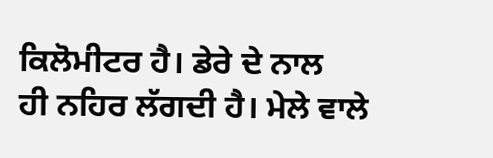ਕਿਲੋਮੀਟਰ ਹੈ। ਡੇਰੇ ਦੇ ਨਾਲ
ਹੀ ਨਹਿਰ ਲੱਗਦੀ ਹੈ। ਮੇਲੇ ਵਾਲੇ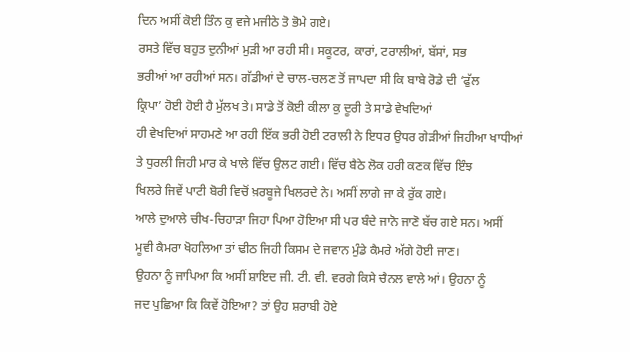ਦਿਨ ਅਸੀਂ ਕੋਈ ਤਿੰਨ ਕੁ ਵਜੇ ਮਜੀਠੇ ਤੋ ਭੋਮੇ ਗਏ।
ਰਸਤੇ ਵਿੱਚ ਬਹੁਤ ਦੁਨੀਆਂ ਮੁੜੀ ਆ ਰਹੀ ਸੀ। ਸਕੂਟਰ, ਕਾਰਾਂ, ਟਰਾਲੀਆਂ, ਬੱਸਾਂ, ਸਭ
ਭਰੀਆਂ ਆ ਰਹੀਆਂ ਸਨ। ਗੱਡੀਆਂ ਦੇ ਚਾਲ-ਚਲਣ ਤੋਂ ਜਾਪਦਾ ਸੀ ਕਿ ਬਾਬੇ ਰੋਡੇ ਦੀ ‘ਫੁੱਲ
ਕ੍ਰਿਪਾ’ ਹੋਈ ਹੋਈ ਹੈ ਮੁੱਲਖ ਤੇ। ਸਾਡੇ ਤੋਂ ਕੋਈ ਕੀਲਾ ਕੁ ਦੂਰੀ ਤੇ ਸਾਡੇ ਵੇਖਦਿਆਂ
ਹੀ ਵੇਖਦਿਆਂ ਸਾਹਮਣੇ ਆ ਰਹੀ ਇੱਕ ਭਰੀ ਹੋਈ ਟਰਾਲੀ ਨੇ ਇਧਰ ਉਧਰ ਗੇੜੀਆਂ ਜਿਹੀਆ ਖਾਧੀਆਂ
ਤੇ ਧੁਰਲੀ ਜਿਹੀ ਮਾਰ ਕੇ ਖਾਲੇ ਵਿੱਚ ਉਲਟ ਗਈ। ਵਿੱਚ ਬੈਠੇ ਲੋਕ ਹਰੀ ਕਣਕ ਵਿੱਚ ਇੰਝ
ਖਿਲਰੇ ਜਿਵੇਂ ਪਾਟੀ ਬੋਰੀ ਵਿਚੋਂ ਖ਼ਰਬੂਜੇ ਖਿਲਰਦੇ ਨੇ। ਅਸੀਂ ਲਾਗੇ ਜਾ ਕੇ ਰੁੱਕ ਗਏ।
ਆਲੇ ਦੁਆਲੇ ਚੀਖ-ਚਿਹਾੜਾ ਜਿਹਾ ਪਿਆ ਹੋਇਆ ਸੀ ਪਰ ਬੰਦੇ ਜਾਨੋ ਜਾਣੋ ਬੱਚ ਗਏ ਸਨ। ਅਸੀਂ
ਮੂਵੀ ਕੈਮਰਾ ਖੋਹਲਿਆ ਤਾਂ ਢੀਠ ਜਿਹੀ ਕਿਸਮ ਦੇ ਜਵਾਨ ਮੁੰਡੇ ਕੈਮਰੇ ਅੱਗੇ ਹੋਈ ਜਾਣ।
ਉਹਨਾ ਨੂੰ ਜਾਪਿਆ ਕਿ ਅਸੀਂ ਸ਼ਾਇਦ ਜੀ. ਟੀ. ਵੀ. ਵਰਗੇ ਕਿਸੇ ਚੈਨਲ ਵਾਲੇ ਆਂ। ਉਹਨਾ ਨੂੰ
ਜਦ ਪੁਛਿਆ ਕਿ ਕਿਵੇਂ ਹੋਇਆ? ਤਾਂ ਉਹ ਸ਼ਰਾਬੀ ਹੋਏ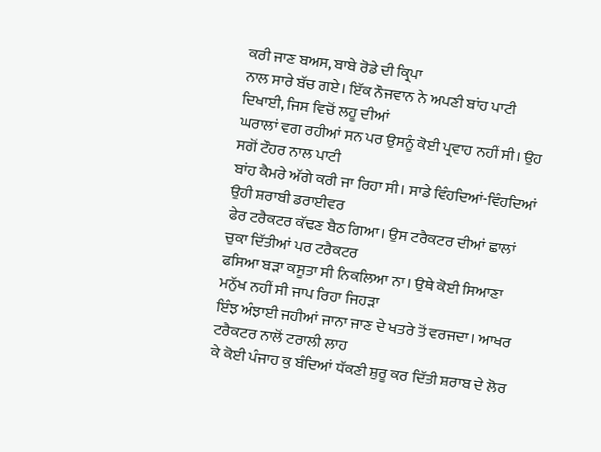ਕਰੀ ਜਾਣ ਬਅਸ, ਬਾਬੇ ਰੋਡੇ ਦੀ ਕ੍ਰਿਪਾ
ਨਾਲ ਸਾਰੇ ਬੱਚ ਗਏ। ਇੱਕ ਨੌਜਵਾਨ ਨੇ ਅਪਣੀ ਬਾਂਹ ਪਾਟੀ ਦਿਖਾਈ, ਜਿਸ ਵਿਚੋਂ ਲਹੂ ਦੀਆਂ
ਘਰਾਲਾਂ ਵਗ ਰਹੀਆਂ ਸਨ ਪਰ ਉਸਨੂੰ ਕੋਈ ਪ੍ਰਵਾਹ ਨਹੀਂ ਸੀ। ਉਹ ਸਗੋਂ ਟੌਹਰ ਨਾਲ ਪਾਟੀ
ਬਾਂਹ ਕੈਮਰੇ ਅੱਗੇ ਕਰੀ ਜਾ ਰਿਹਾ ਸੀ। ਸਾਡੇ ਵਿੰਹਦਿਆਂ-ਵਿੰਹਦਿਆਂ ਉਹੀ ਸ਼ਰਾਬੀ ਡਰਾਈਵਰ
ਫੇਰ ਟਰੈਕਟਰ ਕੱਢਣ ਬੈਠ ਗਿਆ। ਉਸ ਟਰੈਕਟਰ ਦੀਆਂ ਛਾਲਾਂ ਚੁਕਾ ਦਿੱਤੀਆਂ ਪਰ ਟਰੈਕਟਰ
ਫਸਿਆ ਬੜਾ ਕਸੂਤਾ ਸੀ ਨਿਕਲਿਆ ਨਾ। ਉਥੇ ਕੋਈ ਸਿਆਣਾ ਮਨੁੱਖ ਨਹੀਂ ਸੀ ਜਾਪ ਰਿਹਾ ਜਿਹੜਾ
ਇੰਝ ਅੰਝਾਈ ਜਹੀਆਂ ਜਾਨਾ ਜਾਣ ਦੇ ਖਤਰੇ ਤੋਂ ਵਰਜਦਾ। ਆਖਰ ਟਰੈਕਟਰ ਨਾਲੋਂ ਟਰਾਲੀ ਲਾਹ
ਕੇ ਕੋਈ ਪੰਜਾਹ ਕੁ ਬੰਦਿਆਂ ਧੱਕਣੀ ਸ਼ੁਰੂ ਕਰ ਦਿੱਤੀ ਸ਼ਰਾਬ ਦੇ ਲੋਰ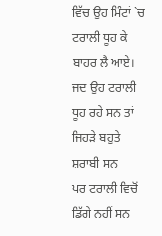ਵਿੱਚ ਉਹ ਮਿੰਟਾਂ `ਚ
ਟਰਾਲੀ ਧੂਹ ਕੇ ਬਾਹਰ ਲੈ ਆਏ। ਜਦ ਉਹ ਟਰਾਲੀ ਧੂਹ ਰਹੇ ਸਨ ਤਾਂ ਜਿਹੜੇ ਬਹੁਤੇ ਸ਼ਰਾਬੀ ਸਨ
ਪਰ ਟਰਾਲੀ ਵਿਚੋਂ ਡਿੱਗੇ ਨਹੀਂ ਸਨ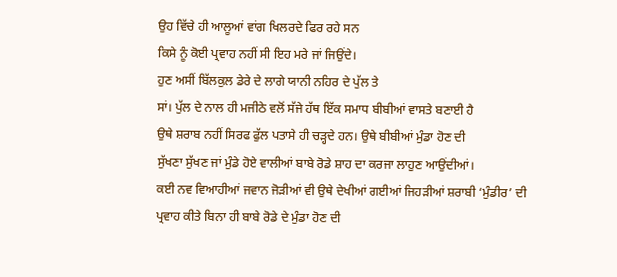ਉਹ ਵਿੱਚੇ ਹੀ ਆਲੂਆਂ ਵਾਂਗ ਖਿਲਰਦੇ ਫਿਰ ਰਹੇ ਸਨ
ਕਿਸੇ ਨੂੰ ਕੋਈ ਪ੍ਰਵਾਹ ਨਹੀਂ ਸੀ ਇਹ ਮਰੇ ਜਾਂ ਜਿਉਂਦੇ।
ਹੁਣ ਅਸੀਂ ਬਿੱਲਕੁਲ ਡੇਰੇ ਦੇ ਲਾਗੇ ਯਾਨੀ ਨਹਿਰ ਦੇ ਪੁੱਲ ਤੇ
ਸਾਂ। ਪੁੱਲ ਦੇ ਨਾਲ ਹੀ ਮਜੀਠੇ ਵਲੋਂ ਸੱਜੇ ਹੱਥ ਇੱਕ ਸਮਾਧ ਬੀਬੀਆਂ ਵਾਸਤੇ ਬਣਾਈ ਹੈ
ਉਥੇ ਸ਼ਰਾਬ ਨਹੀਂ ਸਿਰਫ ਫੁੱਲ ਪਤਾਸੇ ਹੀ ਚੜ੍ਹਦੇ ਹਨ। ਉਥੇ ਬੀਬੀਆਂ ਮੁੰਡਾ ਹੋਣ ਦੀ
ਸੁੱਖਣਾ ਸੁੱਖਣ ਜਾਂ ਮੁੰਡੇ ਹੋਏ ਵਾਲੀਆਂ ਬਾਬੇ ਰੋਡੇ ਸ਼ਾਹ ਦਾ ਕਰਜਾ ਲਾਹੁਣ ਆਉਂਦੀਆਂ।
ਕਈ ਨਵ ਵਿਆਹੀਆਂ ਜਵਾਨ ਜੋੜੀਆਂ ਵੀ ਉਥੇ ਦੇਖੀਆਂ ਗਈਆਂ ਜਿਹੜੀਆਂ ਸ਼ਰਾਬੀ ‘ਮੁੰਡੀਰ’ ਦੀ
ਪ੍ਰਵਾਹ ਕੀਤੇ ਬਿਨਾ ਹੀ ਬਾਬੇ ਰੋਡੇ ਦੇ ਮੁੰਡਾ ਹੋਣ ਦੀ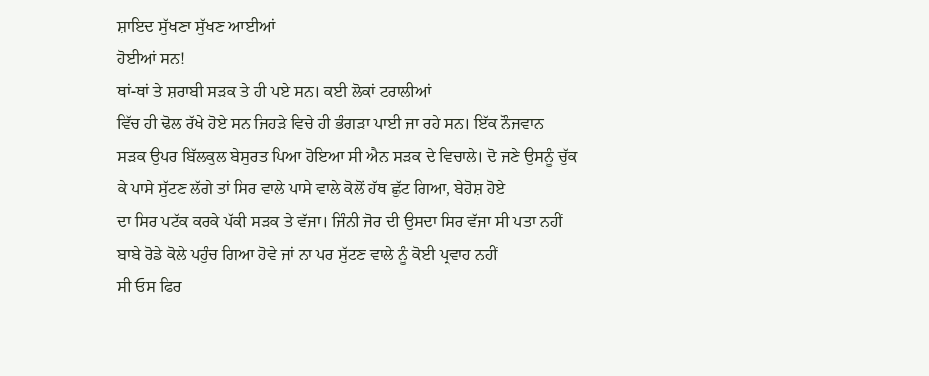ਸ਼ਾਇਦ ਸੁੱਖਣਾ ਸੁੱਖਣ ਆਈਆਂ
ਹੋਈਆਂ ਸਨ!
ਥਾਂ-ਥਾਂ ਤੇ ਸ਼ਰਾਬੀ ਸੜਕ ਤੇ ਹੀ ਪਏ ਸਨ। ਕਈ ਲੋਕਾਂ ਟਰਾਲੀਆਂ
ਵਿੱਚ ਹੀ ਢੋਲ ਰੱਖੇ ਹੋਏ ਸਨ ਜਿਹੜੇ ਵਿਚੇ ਹੀ ਭੰਗੜਾ ਪਾਈ ਜਾ ਰਹੇ ਸਨ। ਇੱਕ ਨੌਜਵਾਨ
ਸੜਕ ਉਪਰ ਬਿੱਲਕੁਲ ਬੇਸੁਰਤ ਪਿਆ ਹੋਇਆ ਸੀ ਐਨ ਸੜਕ ਦੇ ਵਿਚਾਲੇ। ਦੋ ਜਣੇ ਉਸਨੂੰ ਚੁੱਕ
ਕੇ ਪਾਸੇ ਸੁੱਟਣ ਲੱਗੇ ਤਾਂ ਸਿਰ ਵਾਲੇ ਪਾਸੇ ਵਾਲੇ ਕੋਲੋਂ ਹੱਥ ਛੁੱਟ ਗਿਆ, ਬੇਹੋਸ਼ ਹੋਏ
ਦਾ ਸਿਰ ਪਟੱਕ ਕਰਕੇ ਪੱਕੀ ਸੜਕ ਤੇ ਵੱਜਾ। ਜਿੰਨੀ ਜੋਰ ਦੀ ਉਸਦਾ ਸਿਰ ਵੱਜਾ ਸੀ ਪਤਾ ਨਹੀਂ
ਬਾਬੇ ਰੋਡੇ ਕੋਲੇ ਪਹੁੰਚ ਗਿਆ ਹੋਵੇ ਜਾਂ ਨਾ ਪਰ ਸੁੱਟਣ ਵਾਲੇ ਨੂੰ ਕੋਈ ਪ੍ਰਵਾਹ ਨਹੀਂ
ਸੀ ਓਸ ਫਿਰ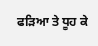ਫੜਿਆ ਤੇ ਧੂਹ ਕੇ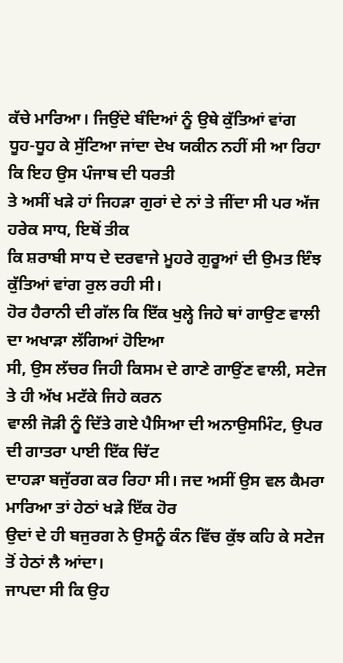ਕੱਚੇ ਮਾਰਿਆ। ਜਿਉਂਦੇ ਬੰਦਿਆਂ ਨੂੰ ਉਥੇ ਕੁੱਤਿਆਂ ਵਾਂਗ
ਧੂਹ-ਧੂਹ ਕੇ ਸੁੱਟਿਆ ਜਾਂਦਾ ਦੇਖ ਯਕੀਨ ਨਹੀਂ ਸੀ ਆ ਰਿਹਾ ਕਿ ਇਹ ਉਸ ਪੰਜਾਬ ਦੀ ਧਰਤੀ
ਤੇ ਅਸੀਂ ਖੜੇ ਹਾਂ ਜਿਹੜਾ ਗੁਰਾਂ ਦੇ ਨਾਂ ਤੇ ਜੀਂਦਾ ਸੀ ਪਰ ਅੱਜ ਹਰੇਕ ਸਾਧ, ਇਥੋਂ ਤੀਕ
ਕਿ ਸ਼ਰਾਬੀ ਸਾਧ ਦੇ ਦਰਵਾਜੇ ਮੂਹਰੇ ਗੁਰੂਆਂ ਦੀ ਉਮਤ ਇੰਝ ਕੁੱਤਿਆਂ ਵਾਂਗ ਰੁਲ ਰਹੀ ਸੀ।
ਹੋਰ ਹੈਰਾਨੀ ਦੀ ਗੱਲ ਕਿ ਇੱਕ ਖੁਲ੍ਹੇ ਜਿਹੇ ਥਾਂ ਗਾਉਣ ਵਾਲੀ ਦਾ ਅਖਾੜਾ ਲੱਗਿਆਂ ਹੋਇਆ
ਸੀ, ਉਸ ਲੱਚਰ ਜਿਹੀ ਕਿਸਮ ਦੇ ਗਾਣੇ ਗਾਉਂਣ ਵਾਲੀ, ਸਟੇਜ ਤੇ ਹੀ ਅੱਖ ਮਟੱਕੇ ਜਿਹੇ ਕਰਨ
ਵਾਲੀ ਜੋੜੀ ਨੂੰ ਦਿੱਤੇ ਗਏ ਪੈਸਿਆ ਦੀ ਅਨਾਉਸਮਿੰਟ, ਉਪਰ ਦੀ ਗਾਤਰਾ ਪਾਈ ਇੱਕ ਚਿੱਟ
ਦਾਹੜਾ ਬਜੁੱਰਗ ਕਰ ਰਿਹਾ ਸੀ। ਜਦ ਅਸੀਂ ਉਸ ਵਲ ਕੈਮਰਾ ਮਾਰਿਆ ਤਾਂ ਹੇਠਾਂ ਖੜੇ ਇੱਕ ਹੋਰ
ਉਦਾਂ ਦੇ ਹੀ ਬਜੁਰਗ ਨੇ ਉਸਨੂੰ ਕੰਨ ਵਿੱਚ ਕੁੱਝ ਕਹਿ ਕੇ ਸਟੇਜ ਤੋਂ ਹੇਠਾਂ ਲੈ ਆਂਦਾ।
ਜਾਪਦਾ ਸੀ ਕਿ ਉਹ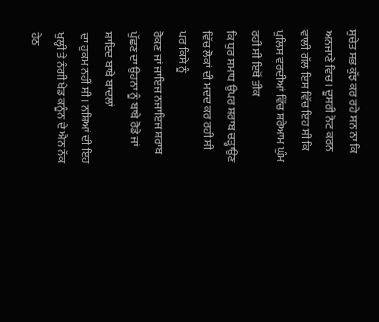ਸੁਚੇਤ ਸਭ ਕੁੱਝ ਕਰ ਰਹੇ ਸਨ ਨਾ ਕਿ ਅਨਜਾਣੇ ਵਿਚ। ਦੂਸਰੀ ਨੋਟ ਕਰਨ
ਵਾਲੀ ਗੱਲ ਇਸ ਵਿੱਚ ਇਹ ਸੀ ਕਿ ਪੁਲਿਸ ਵਰਦੀਆਂ ਵਿੱਚ ਸ਼ਰੇਆਮ ਘੁੰਮ ਰਹੀ ਸੀ ਇਥੋਂ ਤੀਕ
ਕਿ ਧੁਰ ਸਮਾਧ ਉਪਰ ਸ਼ਰਾਬ ਚੜ੍ਹਾਉਣ ਵਿੱਚ ਲੋਕਾਂ ਦੀ ਮਦਦ ਕਰ ਰਹੀ ਸੀ ਪਰ ਕਿਸੇ ਨੂੰ
ਰੋਕਣ ਜਾਂ ਜਾਇਜ ਨਜਾਇਜ ਸ਼ਰਾਬ ਪੁੱਛਣ ਦਾ ਉਹਨਾ ਨੂੰ ਬਾਬੇ ਰੋਡੇ ਜਾਂ ਸ਼ਾਇਦ ਬਾਬੇ ਬਾਦਲਾਂ
ਦਾ ਹੁਕਮ ਨਹੀਂ ਸੀ। ਨਸ਼ਿਆਂ ਦੀ ਇਹ ਖੁਲ੍ਹੀ ਤੇ ਨੰਗੀ ਖੇਡ ਕਨੂੰਨ ਦੇ ਐਨ ਨੱਕ ਹੇਠ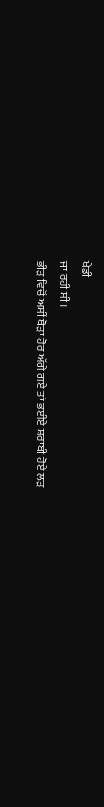ਖੇਡੀ
ਜਾ ਰਹੀ ਸੀ।
ਭੀੜ ਵਿਚੋਂ ਅਸੀਂ ਥੋੜਾ ਹੋਰ ਅੱਗੇ ਗਏ ਤਾਂ ਭਈਏ ਸ਼ਰਾਬੀ ਹੋਏ ਲੜ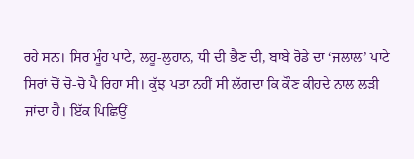ਰਹੇ ਸਨ। ਸਿਰ ਮੂੰਹ ਪਾਟੇ, ਲਹੂ-ਲੁਹਾਨ, ਧੀ ਦੀ ਭੈਣ ਦੀ, ਬਾਬੇ ਰੋਡੇ ਦਾ ‘ਜਲਾਲ’ ਪਾਟੇ
ਸਿਰਾਂ ਚੋਂ ਚੋ-ਚੋ ਪੈ ਰਿਹਾ ਸੀ। ਕੁੱਝ ਪਤਾ ਨਹੀਂ ਸੀ ਲੱਗਦਾ ਕਿ ਕੌਣ ਕੀਹਦੇ ਨਾਲ ਲੜੀ
ਜਾਂਦਾ ਹੈ। ਇੱਕ ਪਿਛਿਉਂ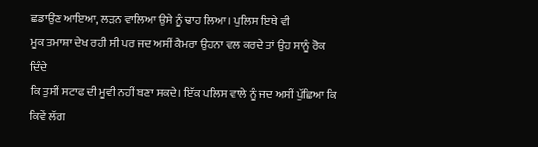ਛਡਾਉਂਣ ਆਇਆ, ਲੜਨ ਵਾਲਿਆ ਉਸੇ ਨੂੰ ਢਾਹ ਲਿਆ। ਪੁਲਿਸ ਇਥੇ ਵੀ
ਮੂਕ ਤਮਾਸ਼ਾ ਦੇਖ ਰਹੀ ਸੀ ਪਰ ਜਦ ਅਸੀਂ ਕੈਮਰਾ ਉਹਨਾ ਵਲ ਕਰਦੇ ਤਾਂ ਉਹ ਸਾਨੂੰ ਰੋਕ ਦਿੰਦੇ
ਕਿ ਤੁਸੀਂ ਸਟਾਫ ਦੀ ਮੂਵੀ ਨਹੀਂ ਬਣਾ ਸਕਦੇ। ਇੱਕ ਪਲਿਸ ਵਾਲੇ ਨੂੰ ਜਦ ਅਸੀਂ ਪੁੱਛਿਆ ਕਿ
ਕਿਵੇਂ ਲੱਗ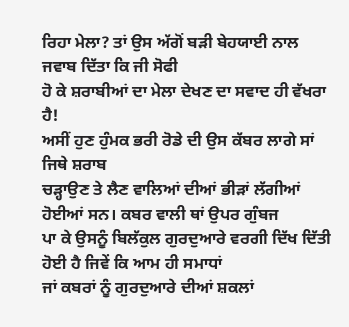ਰਿਹਾ ਮੇਲਾ? ਤਾਂ ਉਸ ਅੱਗੋਂ ਬੜੀ ਬੇਹਯਾਈ ਨਾਲ ਜਵਾਬ ਦਿੱਤਾ ਕਿ ਜੀ ਸੋਫੀ
ਹੋ ਕੇ ਸ਼ਰਾਬੀਆਂ ਦਾ ਮੇਲਾ ਦੇਖਣ ਦਾ ਸਵਾਦ ਹੀ ਵੱਖਰਾ ਹੈ!
ਅਸੀਂ ਹੁਣ ਹੁੰਮਕ ਭਰੀ ਰੋਡੇ ਦੀ ਉਸ ਕੱਬਰ ਲਾਗੇ ਸਾਂ ਜਿਥੇ ਸ਼ਰਾਬ
ਚੜ੍ਹਾਉਣ ਤੇ ਲੈਣ ਵਾਲਿਆਂ ਦੀਆਂ ਭੀੜਾਂ ਲੱਗੀਆਂ ਹੋਈਆਂ ਸਨ। ਕਬਰ ਵਾਲੀ ਥਾਂ ਉਪਰ ਗੁੰਬਜ
ਪਾ ਕੇ ਉਸਨੂੰ ਬਿਲੱਕੁਲ ਗੁਰਦੁਆਰੇ ਵਰਗੀ ਦਿੱਖ ਦਿੱਤੀ ਹੋਈ ਹੈ ਜਿਵੇਂ ਕਿ ਆਮ ਹੀ ਸਮਾਧਾਂ
ਜਾਂ ਕਬਰਾਂ ਨੂੰ ਗੁਰਦੁਆਰੇ ਦੀਆਂ ਸ਼ਕਲਾਂ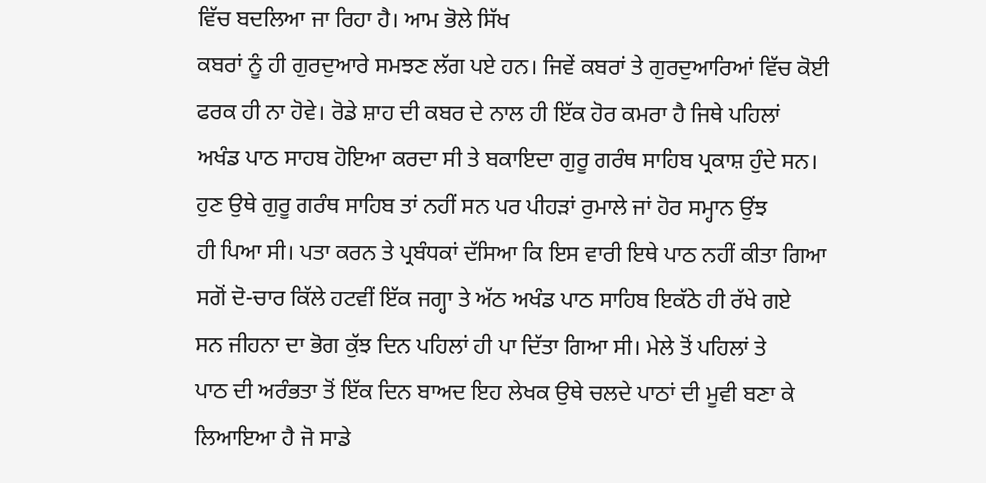ਵਿੱਚ ਬਦਲਿਆ ਜਾ ਰਿਹਾ ਹੈ। ਆਮ ਭੋਲੇ ਸਿੱਖ
ਕਬਰਾਂ ਨੂੰ ਹੀ ਗੁਰਦੁਆਰੇ ਸਮਝਣ ਲੱਗ ਪਏ ਹਨ। ਜਿਵੇਂ ਕਬਰਾਂ ਤੇ ਗੁਰਦੁਆਰਿਆਂ ਵਿੱਚ ਕੋਈ
ਫਰਕ ਹੀ ਨਾ ਹੋਵੇ। ਰੋਡੇ ਸ਼ਾਹ ਦੀ ਕਬਰ ਦੇ ਨਾਲ ਹੀ ਇੱਕ ਹੋਰ ਕਮਰਾ ਹੈ ਜਿਥੇ ਪਹਿਲਾਂ
ਅਖੰਡ ਪਾਠ ਸਾਹਬ ਹੋਇਆ ਕਰਦਾ ਸੀ ਤੇ ਬਕਾਇਦਾ ਗੁਰੂ ਗਰੰਥ ਸਾਹਿਬ ਪ੍ਰਕਾਸ਼ ਹੁੰਦੇ ਸਨ।
ਹੁਣ ਉਥੇ ਗੁਰੂ ਗਰੰਥ ਸਾਹਿਬ ਤਾਂ ਨਹੀਂ ਸਨ ਪਰ ਪੀਹੜਾਂ ਰੁਮਾਲੇ ਜਾਂ ਹੋਰ ਸਮ੍ਹਾਨ ਉਂਝ
ਹੀ ਪਿਆ ਸੀ। ਪਤਾ ਕਰਨ ਤੇ ਪ੍ਰਬੰਧਕਾਂ ਦੱਸਿਆ ਕਿ ਇਸ ਵਾਰੀ ਇਥੇ ਪਾਠ ਨਹੀਂ ਕੀਤਾ ਗਿਆ
ਸਗੋਂ ਦੋ-ਚਾਰ ਕਿੱਲੇ ਹਟਵੀਂ ਇੱਕ ਜਗ੍ਹਾ ਤੇ ਅੱਠ ਅਖੰਡ ਪਾਠ ਸਾਹਿਬ ਇਕੱਠੇ ਹੀ ਰੱਖੇ ਗਏ
ਸਨ ਜੀਹਨਾ ਦਾ ਭੋਗ ਕੁੱਝ ਦਿਨ ਪਹਿਲਾਂ ਹੀ ਪਾ ਦਿੱਤਾ ਗਿਆ ਸੀ। ਮੇਲੇ ਤੋਂ ਪਹਿਲਾਂ ਤੇ
ਪਾਠ ਦੀ ਅਰੰਭਤਾ ਤੋਂ ਇੱਕ ਦਿਨ ਬਾਅਦ ਇਹ ਲੇਖਕ ਉਥੇ ਚਲਦੇ ਪਾਠਾਂ ਦੀ ਮੂਵੀ ਬਣਾ ਕੇ
ਲਿਆਇਆ ਹੈ ਜੋ ਸਾਡੇ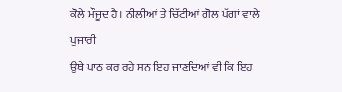ਕੋਲੇ ਮੌਜੂਦ ਹੈ। ਨੀਲੀਆਂ ਤੇ ਚਿੱਟੀਆਂ ਗੋਲ ਪੱਗਾਂ ਵਾਲੇ ਪੁਜਾਰੀ
ਉਥੇ ਪਾਠ ਕਰ ਰਹੇ ਸਨ ਇਹ ਜਾਣਦਿਆਂ ਵੀ ਕਿ ਇਹ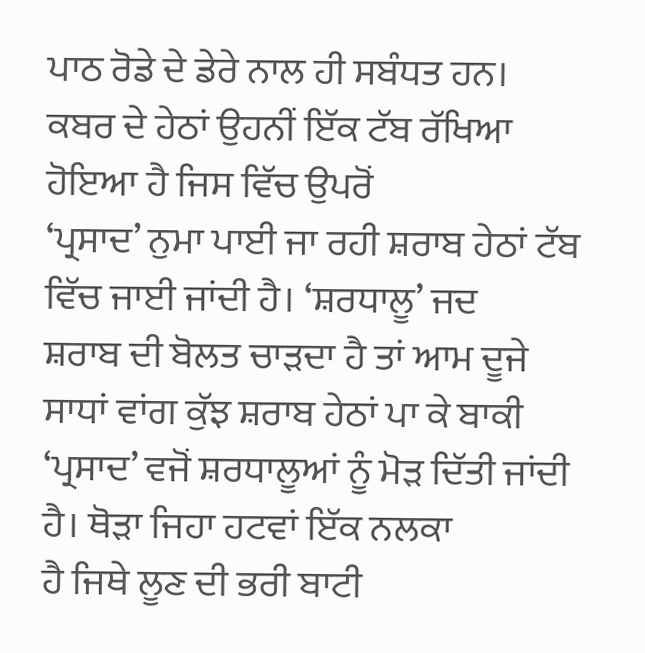ਪਾਠ ਰੋਡੇ ਦੇ ਡੇਰੇ ਨਾਲ ਹੀ ਸਬੰਧਤ ਹਨ।
ਕਬਰ ਦੇ ਹੇਠਾਂ ਉਹਨੀਂ ਇੱਕ ਟੱਬ ਰੱਖਿਆ ਹੋਇਆ ਹੈ ਜਿਸ ਵਿੱਚ ਉਪਰੋਂ
‘ਪ੍ਰਸਾਦ’ ਨੁਮਾ ਪਾਈ ਜਾ ਰਹੀ ਸ਼ਰਾਬ ਹੇਠਾਂ ਟੱਬ ਵਿੱਚ ਜਾਈ ਜਾਂਦੀ ਹੈ। ‘ਸ਼ਰਧਾਲੂ’ ਜਦ
ਸ਼ਰਾਬ ਦੀ ਬੋਲਤ ਚਾੜਦਾ ਹੈ ਤਾਂ ਆਮ ਦੂਜੇ ਸਾਧਾਂ ਵਾਂਗ ਕੁੱਝ ਸ਼ਰਾਬ ਹੇਠਾਂ ਪਾ ਕੇ ਬਾਕੀ
‘ਪ੍ਰਸਾਦ’ ਵਜੋਂ ਸ਼ਰਧਾਲੂਆਂ ਨੂੰ ਮੋੜ ਦਿੱਤੀ ਜਾਂਦੀ ਹੈ। ਥੋੜਾ ਜਿਹਾ ਹਟਵਾਂ ਇੱਕ ਨਲਕਾ
ਹੈ ਜਿਥੇ ਲੂਣ ਦੀ ਭਰੀ ਬਾਟੀ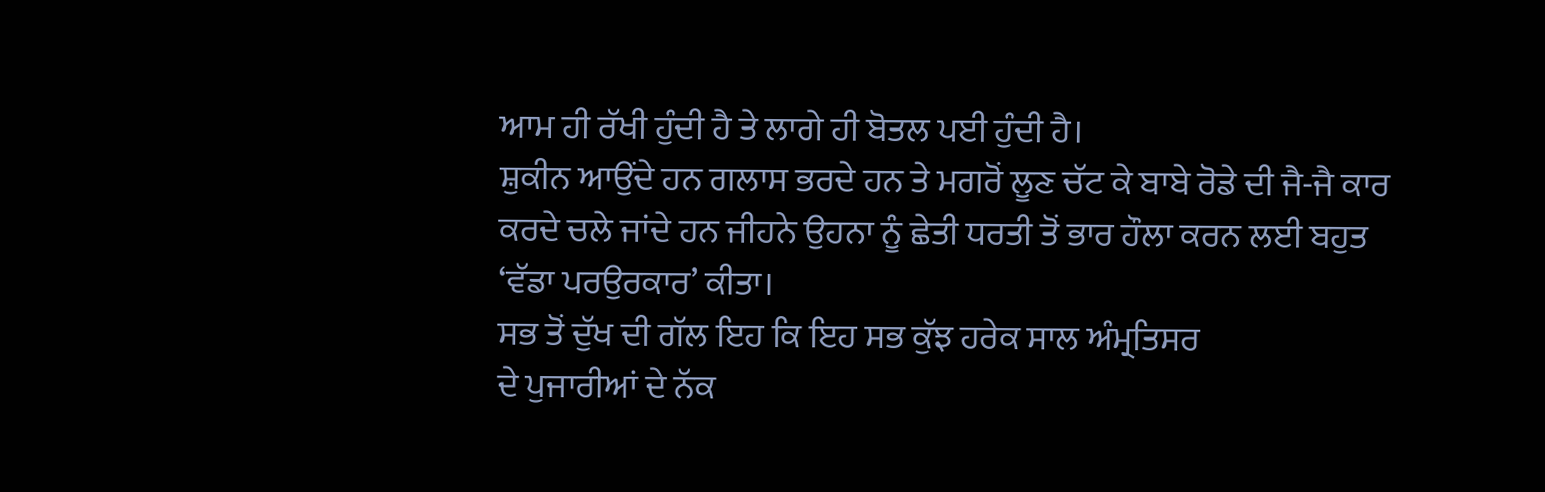ਆਮ ਹੀ ਰੱਖੀ ਹੁੰਦੀ ਹੈ ਤੇ ਲਾਗੇ ਹੀ ਬੋਤਲ ਪਈ ਹੁੰਦੀ ਹੈ।
ਸ਼ੁਕੀਨ ਆਉਂਦੇ ਹਨ ਗਲਾਸ ਭਰਦੇ ਹਨ ਤੇ ਮਗਰੋਂ ਲੂਣ ਚੱਟ ਕੇ ਬਾਬੇ ਰੋਡੇ ਦੀ ਜੈ-ਜੈ ਕਾਰ
ਕਰਦੇ ਚਲੇ ਜਾਂਦੇ ਹਨ ਜੀਹਨੇ ਉਹਨਾ ਨੂੰ ਛੇਤੀ ਧਰਤੀ ਤੋਂ ਭਾਰ ਹੌਲਾ ਕਰਨ ਲਈ ਬਹੁਤ
‘ਵੱਡਾ ਪਰਉਰਕਾਰ’ ਕੀਤਾ।
ਸਭ ਤੋਂ ਦੁੱਖ ਦੀ ਗੱਲ ਇਹ ਕਿ ਇਹ ਸਭ ਕੁੱਝ ਹਰੇਕ ਸਾਲ ਅੰਮ੍ਰਤਿਸਰ
ਦੇ ਪੁਜਾਰੀਆਂ ਦੇ ਨੱਕ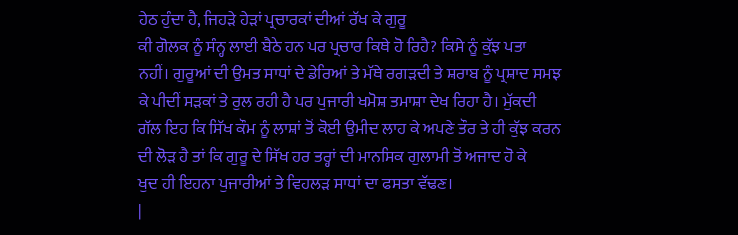ਹੇਠ ਹੁੰਦਾ ਹੈ, ਜਿਹੜੇ ਹੇੜਾਂ ਪ੍ਰਚਾਰਕਾਂ ਦੀਆਂ ਰੱਖ ਕੇ ਗੁਰੂ
ਕੀ ਗੋਲਕ ਨੂੰ ਸੰਨ੍ਹ ਲਾਈ ਬੈਠੇ ਹਨ ਪਰ ਪ੍ਰਚਾਰ ਕਿਥੇ ਹੋ ਰਿਹੈ? ਕਿਸੇ ਨੂੰ ਕੁੱਝ ਪਤਾ
ਨਹੀਂ। ਗੁਰੂਆਂ ਦੀ ਉਮਤ ਸਾਧਾਂ ਦੇ ਡੇਰਿਆਂ ਤੇ ਮੱਥੇ ਰਗੜਦੀ ਤੇ ਸ਼ਰਾਬ ਨੂੰ ਪ੍ਰਸ਼ਾਦ ਸਮਝ
ਕੇ ਪੀਦੀਂ ਸੜਕਾਂ ਤੇ ਰੁਲ ਰਹੀ ਹੈ ਪਰ ਪੁਜਾਰੀ ਖਮੋਸ਼ ਤਮਾਸ਼ਾ ਦੇਖ ਰਿਹਾ ਹੈ। ਮੁੱਕਦੀ
ਗੱਲ ਇਹ ਕਿ ਸਿੱਖ ਕੌਮ ਨੂੰ ਲਾਸ਼ਾਂ ਤੋਂ ਕੋਈ ਉਮੀਦ ਲਾਹ ਕੇ ਅਪਣੇ ਤੌਰ ਤੇ ਹੀ ਕੁੱਝ ਕਰਨ
ਦੀ ਲੋੜ ਹੈ ਤਾਂ ਕਿ ਗੁਰੂ ਦੇ ਸਿੱਖ ਹਰ ਤਰ੍ਹਾਂ ਦੀ ਮਾਨਸਿਕ ਗੁਲਾਮੀ ਤੋਂ ਅਜਾਦ ਹੋ ਕੇ
ਖੁਦ ਹੀ ਇਹਨਾ ਪੁਜਾਰੀਆਂ ਤੇ ਵਿਹਲੜ ਸਾਧਾਂ ਦਾ ਫਸਤਾ ਵੱਢਣ।
|